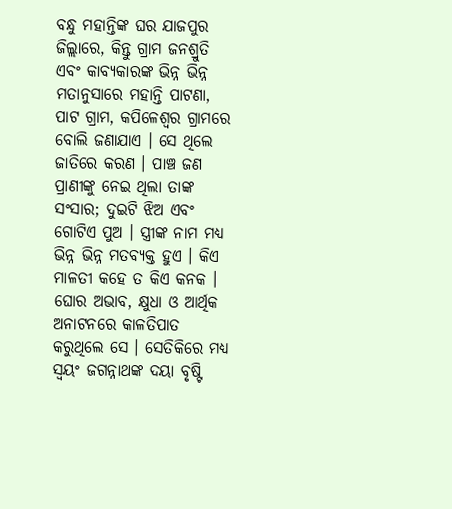ବନ୍ଧୁ ମହାନ୍ତିଙ୍କ ଘର ଯାଜପୁର ଜିଲ୍ଲାରେ, କିନ୍ତୁ ଗ୍ରାମ ଜନଶ୍ରୁତି ଏବଂ କାବ୍ୟକାରଙ୍କ ଭିନ୍ନ ଭିନ୍ନ ମତାନୁସାରେ ମହାନ୍ତି ପାଟଣା, ପାଟ ଗ୍ରାମ, କପିଳେଶ୍ୱର ଗ୍ରାମରେ ବୋଲି ଜଣାଯାଏ । ସେ ଥିଲେ ଜାତିରେ କରଣ । ପାଞ୍ଚ ଜଣ ପ୍ରାଣୀଙ୍କୁ ନେଇ ଥିଲା ତାଙ୍କ ସଂସାର; ଦୁଇଟି ଝିଅ ଏବଂ ଗୋଟିଏ ପୁଅ । ସ୍ତ୍ରୀଙ୍କ ନାମ ମଧ୍ୟ ଭିନ୍ନ ଭିନ୍ନ ମତବ୍ୟକ୍ତ ହୁଏ । କିଏ ମାଳତୀ କହେ ତ କିଏ କନକ । ଘୋର ଅଭାବ, କ୍ଷୁଧା ଓ ଆର୍ଥିକ ଅନାଟନରେ କାଳତିପାତ କରୁଥିଲେ ସେ । ସେତିକିରେ ମଧ୍ୟ ସ୍ୱୟଂ ଜଗନ୍ନାଥଙ୍କ ଦୟା ବୃଷ୍ଟି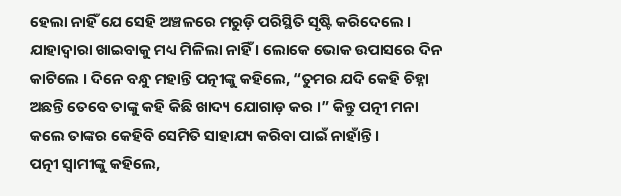ହେଲା ନାହିଁ ଯେ ସେହି ଅଞ୍ଚଳରେ ମରୁଡ଼ି ପରିସ୍ଥିତି ସୃଷ୍ଟି କରିଦେଲେ । ଯାହାଦ୍ୱାରା ଖାଇବାକୁ ମଧ୍ୟ ମିଳିଲା ନାହିଁ । ଲୋକେ ଭୋକ ଉପାସରେ ଦିନ କାଟିଲେ । ଦିନେ ବନ୍ଧୁ ମହାନ୍ତି ପତ୍ନୀଙ୍କୁ କହିଲେ, “ତୁମର ଯଦି କେହି ଚିହ୍ନା ଅଛନ୍ତି ତେବେ ତାଙ୍କୁ କହି କିଛି ଖାଦ୍ୟ ଯୋଗାଡ଼ କର ।” କିନ୍ତୁ ପତ୍ନୀ ମନା କଲେ ତାଙ୍କର କେହିବି ସେମିତି ସାହାଯ୍ୟ କରିବା ପାଇଁ ନାହାଁନ୍ତି ।
ପତ୍ନୀ ସ୍ୱାମୀଙ୍କୁ କହିଲେ,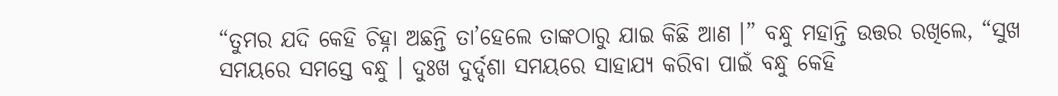“ତୁମର ଯଦି କେହି ଚିହ୍ନା ଅଛନ୍ତି ତା’ହେଲେ ତାଙ୍କଠାରୁ ଯାଇ କିଛି ଆଣ ।” ବନ୍ଧୁ ମହାନ୍ତି ଉତ୍ତର ରଖିଲେ, “ସୁଖ ସମୟରେ ସମସ୍ତେ ବନ୍ଧୁ । ଦୁଃଖ ଦୁର୍ଦ୍ଦଶା ସମୟରେ ସାହାଯ୍ୟ କରିବା ପାଇଁ ବନ୍ଧୁ କେହି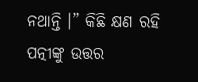ନଥାନ୍ତି ।” କିଛି କ୍ଷଣ ରହି ପତ୍ନୀଙ୍କୁ ଉତ୍ତର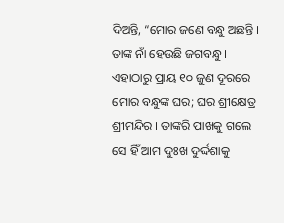ଦିଅନ୍ତି, “ମୋର ଜଣେ ବନ୍ଧୁ ଅଛନ୍ତି । ତାଙ୍କ ନାଁ ହେଉଛି ଜଗବନ୍ଧୁ । ଏହାଠାରୁ ପ୍ରାୟ ୧୦ ଜୁଣ ଦୂରରେ ମୋର ବନ୍ଧୁଙ୍କ ଘର; ଘର ଶ୍ରୀକ୍ଷେତ୍ର ଶ୍ରୀମନ୍ଦିର । ତାଙ୍କରି ପାଖକୁ ଗଲେ ସେ ହିଁ ଆମ ଦୁଃଖ ଦୁର୍ଦ୍ଦଶାକୁ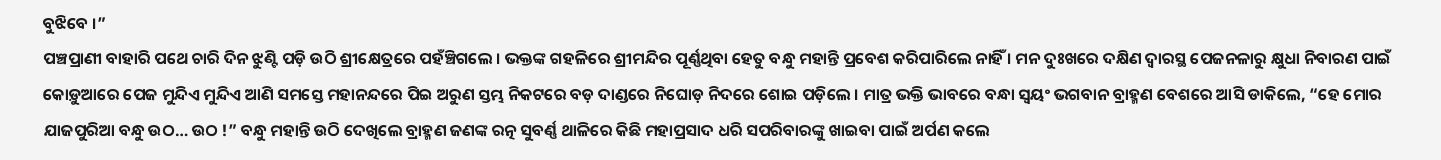ବୁଝିବେ ।”
ପଞ୍ଚପ୍ରାଣୀ ବାହାରି ପଥେ ଚାରି ଦିନ ଝୁଣ୍ଟି ପଡ଼ି ଉଠି ଶ୍ରୀକ୍ଷେତ୍ରରେ ପହଁଞ୍ଚିଗଲେ । ଭକ୍ତଙ୍କ ଗହଳିରେ ଶ୍ରୀମନ୍ଦିର ପୂର୍ଣ୍ଣଥିବା ହେତୁ ବନ୍ଧୁ ମହାନ୍ତି ପ୍ରବେଶ କରିପାରିଲେ ନାହିଁ । ମନ ଦୁଃଖରେ ଦକ୍ଷିଣ ଦ୍ୱାରସ୍ଥ ପେଜନଳାରୁ କ୍ଷୁଧା ନିବାରଣ ପାଇଁ କୋଡ଼ୁଆରେ ପେଜ ମୁନ୍ଦିଏ ମୁନ୍ଦିଏ ଆଣି ସମସ୍ତେ ମହାନନ୍ଦରେ ପିଇ ଅରୁଣ ସ୍ତମ୍ଭ ନିକଟରେ ବଡ଼ ଦାଣ୍ଡରେ ନିଘୋଡ଼ ନିଦରେ ଶୋଇ ପଡ଼ିଲେ । ମାତ୍ର ଭକ୍ତି ଭାବରେ ବନ୍ଧା ସ୍ୱୟଂ ଭଗବାନ ବ୍ରାହ୍ମଣ ବେଶରେ ଆସି ଡାକିଲେ, “ହେ ମୋର ଯାଜପୁରିଆ ବନ୍ଧୁ ଉଠ… ଉଠ !” ବନ୍ଧୁ ମହାନ୍ତି ଉଠି ଦେଖିଲେ ବ୍ରାହ୍ମଣ ଜଣଙ୍କ ରତ୍ନ ସୁବର୍ଣ୍ଣ ଥାଳିରେ କିଛି ମହାପ୍ରସାଦ ଧରି ସପରିବାରଙ୍କୁ ଖାଇବା ପାଇଁ ଅର୍ପଣ କଲେ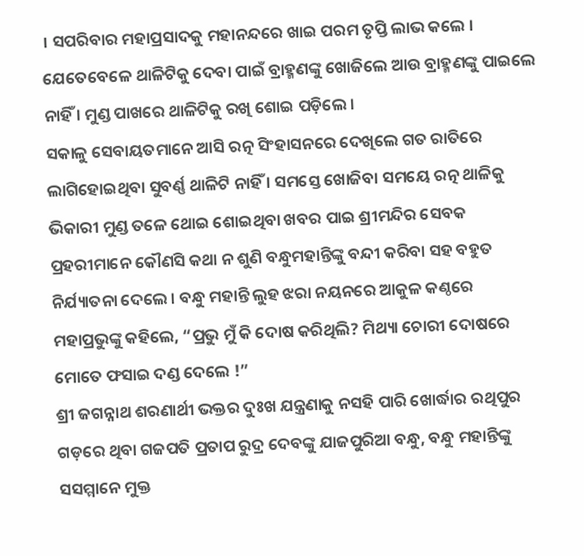। ସପରିବାର ମହାପ୍ରସାଦକୁ ମହାନନ୍ଦରେ ଖାଇ ପରମ ତୃପ୍ତି ଲାଭ କଲେ । ଯେତେବେଳେ ଥାଳିଟିକୁ ଦେବା ପାଇଁ ବ୍ରାହ୍ମଣଙ୍କୁ ଖୋଜିଲେ ଆଉ ବ୍ରାହ୍ମଣଙ୍କୁ ପାଇଲେ ନାହିଁ । ମୁଣ୍ଡ ପାଖରେ ଥାଳିଟିକୁ ରଖି ଶୋଇ ପଡ଼ିଲେ ।
ସକାଳୁ ସେବାୟତମାନେ ଆସି ରତ୍ନ ସିଂହାସନରେ ଦେଖିଲେ ଗତ ରାତିରେ ଲାଗିହୋଇଥିବା ସୁବର୍ଣ୍ଣ ଥାଳିଟି ନାହିଁ । ସମସ୍ତେ ଖୋଜିବା ସମୟେ ରତ୍ନ ଥାଳିକୁ ଭିକାରୀ ମୁଣ୍ଡ ତଳେ ଥୋଇ ଶୋଇଥିବା ଖବର ପାଇ ଶ୍ରୀମନ୍ଦିର ସେବକ ପ୍ରହରୀମାନେ କୌଣସି କଥା ନ ଶୁଣି ବନ୍ଧୁମହାନ୍ତିଙ୍କୁ ବନ୍ଦୀ କରିବା ସହ ବହୁତ ନିର୍ଯ୍ୟାତନା ଦେଲେ । ବନ୍ଧୁ ମହାନ୍ତି ଲୁହ ଝରା ନୟନରେ ଆକୁଳ କଣ୍ଠରେ ମହାପ୍ରଭୁଙ୍କୁ କହିଲେ, “ପ୍ରଭୁ ମୁଁ କି ଦୋଷ କରିଥିଲି? ମିଥ୍ୟା ଚୋରୀ ଦୋଷରେ ମୋତେ ଫସାଇ ଦଣ୍ଡ ଦେଲେ !”
ଶ୍ରୀ ଜଗନ୍ନାଥ ଶରଣାର୍ଥୀ ଭକ୍ତର ଦୁଃଖ ଯନ୍ତ୍ରଣାକୁ ନସହି ପାରି ଖୋର୍ଦ୍ଧାର ରଥିପୁର ଗଡ଼ରେ ଥିବା ଗଜପତି ପ୍ରତାପ ରୁଦ୍ର ଦେବଙ୍କୁ ଯାଜପୁରିଆ ବନ୍ଧୁ, ବନ୍ଧୁ ମହାନ୍ତିଙ୍କୁ ସସମ୍ମାନେ ମୁକ୍ତ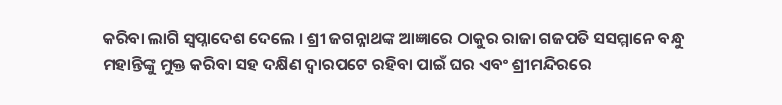କରିବା ଲାଗି ସ୍ୱପ୍ନାଦେଶ ଦେଲେ । ଶ୍ରୀ ଜଗନ୍ନାଥଙ୍କ ଆଜ୍ଞାରେ ଠାକୁର ରାଜା ଗଜପତି ସସମ୍ମାନେ ବନ୍ଧୁ ମହାନ୍ତିଙ୍କୁ ମୁକ୍ତ କରିବା ସହ ଦକ୍ଷିଣ ଦ୍ୱାରପଟେ ରହିବା ପାଇଁ ଘର ଏବଂ ଶ୍ରୀମନ୍ଦିରରେ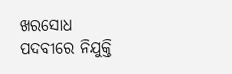ଖରସୋଧ ପଦବୀରେ ନିଯୁକ୍ତି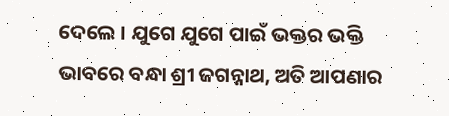ଦେଲେ । ଯୁଗେ ଯୁଗେ ପାଇଁ ଭକ୍ତର ଭକ୍ତି ଭାବରେ ବନ୍ଧା ଶ୍ରୀ ଜଗନ୍ନାଥ, ଅତି ଆପଣାର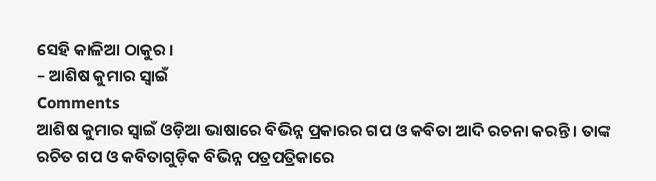ସେହି କାଳିଆ ଠାକୁର ।
– ଆଶିଷ କୁମାର ସ୍ୱାଇଁ
Comments
ଆଶିଷ କୁମାର ସ୍ୱାଇଁ ଓଡ଼ିଆ ଭାଷାରେ ବିଭିନ୍ନ ପ୍ରକାରର ଗପ ଓ କବିତା ଆଦି ରଚନା କରନ୍ତି । ତାଙ୍କ ରଚିତ ଗପ ଓ କବିତାଗୁଡ଼ିକ ବିଭିନ୍ନ ପତ୍ରପତ୍ରିକାରେ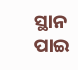ସ୍ଥାନ ପାଇ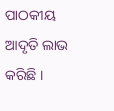ପାଠକୀୟ ଆଦୃତି ଲାଭ କରିଛି ।